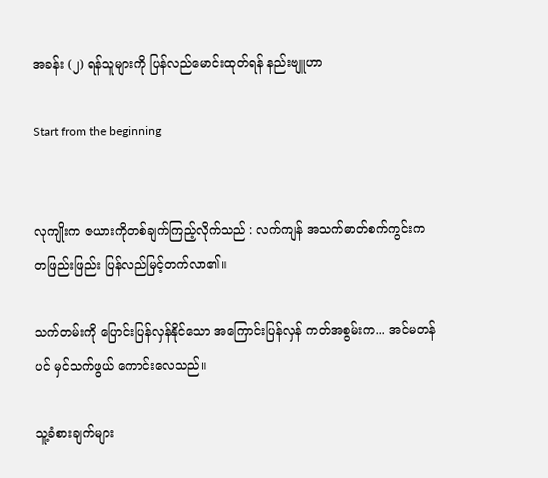အခန်း (၂) ရန်သူများကို ပြန်လည်မောင်းထုတ်ရန် နည်းဗျူဟာ

Start from the beginning


လုကျိုးက ဇယားကိုတစ်ချက်ကြည့်လိုက်သည် : လက်ကျန် အသက်ဓာတ်စက်ကွင်းက တဖြည်းဖြည်း ပြန်လည်မြင့်တက်လာ၏။

သက်တမ်းကို ပြောင်းပြန်လှန်နိုင်သော အကြောင်းပြန်လှန် ကတ်အစွမ်းက... အင်မတန်ပင် မှင်သက်ဖွယ် ကောင်းလေသည်။

သူ့ခံစားချက်များ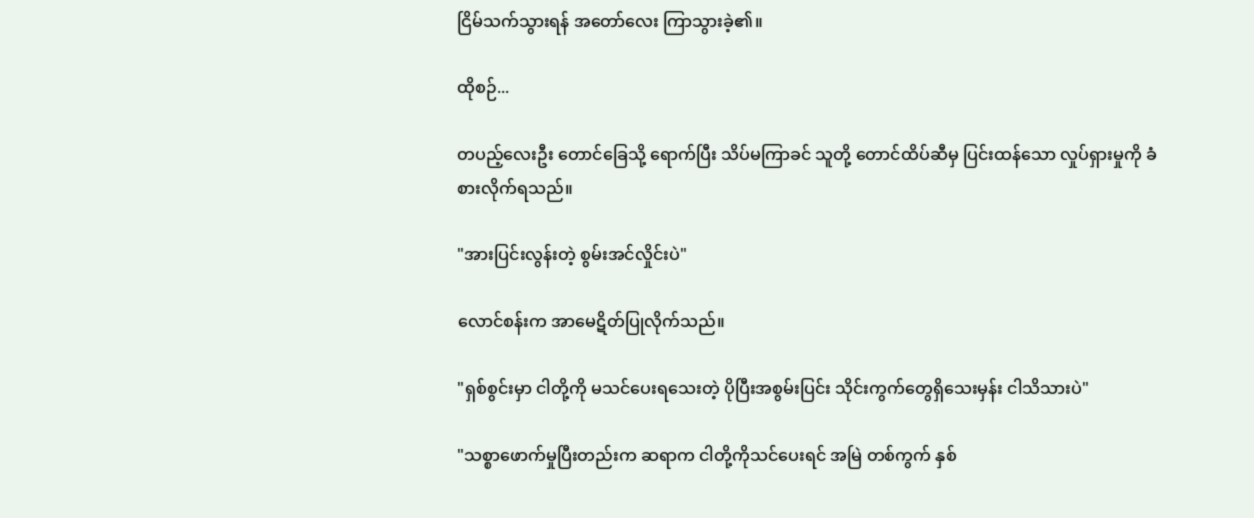ငြိမ်သက်သွားရန် အတော်လေး ကြာသွားခဲ့၏။

ထိုစဉ်...

တပည့်လေးဦး တောင်ခြေသို့ ရောက်ပြီး သိပ်မကြာခင် သူတို့ တောင်ထိပ်ဆီမှ ပြင်းထန်သော လှုပ်ရှားမှုကို ခံစားလိုက်ရသည်။

"အားပြင်းလွန်းတဲ့ စွမ်းအင်လှိုင်းပဲ"

လောင်စန်းက အာမေဋိတ်ပြုလိုက်သည်။

"ရှစ်စွင်းမှာ ငါတို့ကို မသင်ပေးရသေးတဲ့ ပိုပြီးအစွမ်းပြင်း သိုင်းကွက်တွေရှိသေးမှန်း ငါသိသားပဲ"

"သစ္စာဖောက်မှုပြီးတည်းက ဆရာက ငါတို့ကိုသင်ပေးရင် အမြဲ တစ်ကွက် နှစ်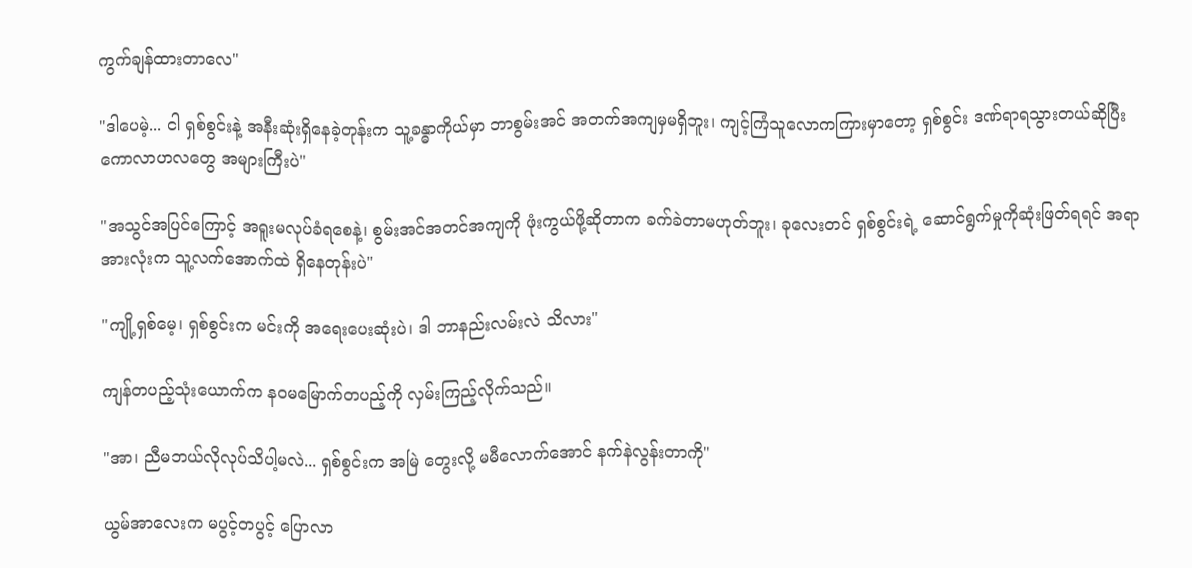ကွက်ချန်ထားတာလေ"

"ဒါပေမဲ့... ငါ ရှစ်စွင်းနဲ့ အနီးဆုံးရှိနေခဲ့တုန်းက သူ့ခန္ဓာကိုယ်မှာ ဘာစွမ်းအင် အတက်အကျမှမရှိဘူး၊ ကျင့်ကြံသူလောကကြားမှာတော့ ရှစ်စွင်း ဒဏ်ရာရသွားတယ်ဆိုပြီး ကောလာဟလတွေ အများကြီးပဲ"

"အသွင်အပြင်ကြောင့် အရူးမလုပ်ခံရစေနဲ့၊ စွမ်းအင်အတင်အကျကို ဖုံးကွယ်ဖို့ဆိုတာက ခက်ခဲတာမဟုတ်ဘူး၊ ခုလေးတင် ရှစ်စွင်းရဲ့ ဆောင်ရွက်မှုကိုဆုံးဖြတ်ရရင် အရာအားလုံးက သူ့လက်အောက်ထဲ ရှိနေတုန်းပဲ"

"ကျို့ရှစ်မေ့၊ ရှစ်စွင်းက မင်းကို အရေးပေးဆုံးပဲ၊ ဒါ ဘာနည်းလမ်းလဲ သိလား"

ကျန်တပည့်သုံးယောက်က နဝမမြောက်တပည့်ကို လှမ်းကြည့်လိုက်သည်။

"အာ၊ ညီမဘယ်လိုလုပ်သိပါ့မလဲ... ရှစ်စွင်းက အမြဲ တွေးလို့ မမီလောက်အောင် နက်နဲလွန်းတာကို"

ယွမ်အာလေးက မပွင့်တပွင့် ပြောလာ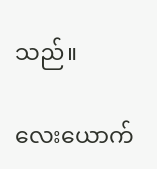သည်။

လေးယောက်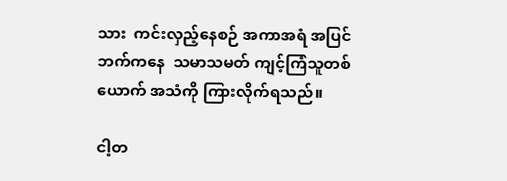သား  ကင်းလှည့်နေစဉ် အကာအရံ အပြင်ဘက်ကနေ  သမာသမတ် ကျင့်ကြံသူတစ်ယောက် အသံကို ကြားလိုက်ရသည်။

ငါ့တ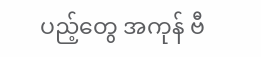ပည့်တွေ အကုန် ဗီ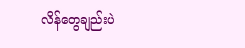လိန်တွေချည်းပဲ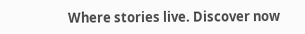Where stories live. Discover now